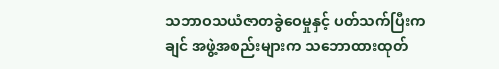သဘာဝသယံဇာတခွဲဝေမှုနှင့် ပတ်သက်ပြီးကချင် အဖွဲ့အစည်းများက သဘောထားထုတ်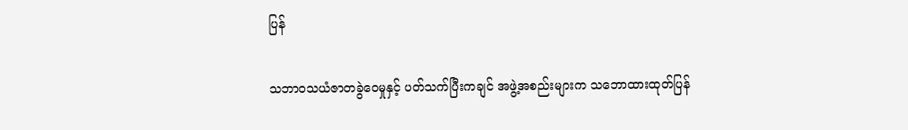ပြန်

သဘာဝသယံဇာတခွဲဝေမှုနှင့် ပတ်သက်ပြီးကချင် အဖွဲ့အစည်းများက သဘောထားထုတ်ပြန်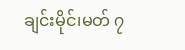ချင်းမိုင်၊မတ် ၇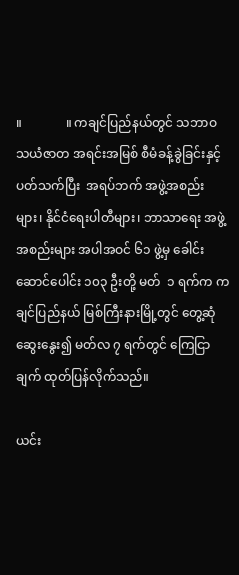။              ။ ကချင်ပြည်နယ်တွင် သဘာဝ သယံဇာတ အရင်းအမြစ် စီမံခန့်ခွဲခြင်းနှင့် ပတ်သက်ပြီး  အရပ်ဘက် အဖွဲ့အစည်းများ၊ နိုင်ငံရေးပါတီများ၊ ဘာသာရေး အဖွဲ့အစည်းများ အပါအဝင် ၆၁ ဖွဲ့မှ ခေါင်းဆောင်ပေါင်း ၁၀၃ ဦးတို့ မတ်  ၁ ရက်က ကချင်ပြည်နယ် မြစ်ကြီးနားမြို့တွင် တွေ့ဆုံဆွေးနွေး၍ မတ်လ ၇ ရက်တွင် ကြေငြာချက် ထုတ်ပြန်လိုက်သည်။

ယင်း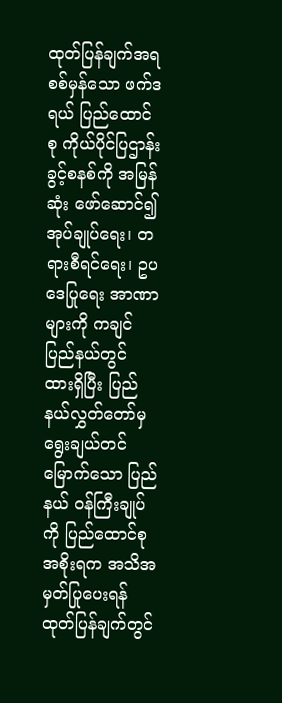ထုတ်ပြန်ချက်အရ စစ်မှန်သော ဖက်ဒရယ် ပြည်ထောင်စု ကိုယ်ပိုင်ပြဌာန်းခွင့်စနစ်ကို အမြန်ဆုံး ဖော်ဆောင်၍ အုပ်ချုပ်ရေး၊ တရားစီရင်ရေး၊ ဥပဒေပြုရေး အာဏာများကို ကချင်ပြည်နယ်တွင် ထားရှိပြီး ပြည်နယ်လွှတ်တော်မှ ရွေးချယ်တင်မြောက်သော ပြည်နယ် ဝန်ကြီးချုပ်ကို ပြည်ထောင်စု အစိုးရက အသိအမှတ်ပြုပေးရန် ထုတ်ပြန်ချက်တွင်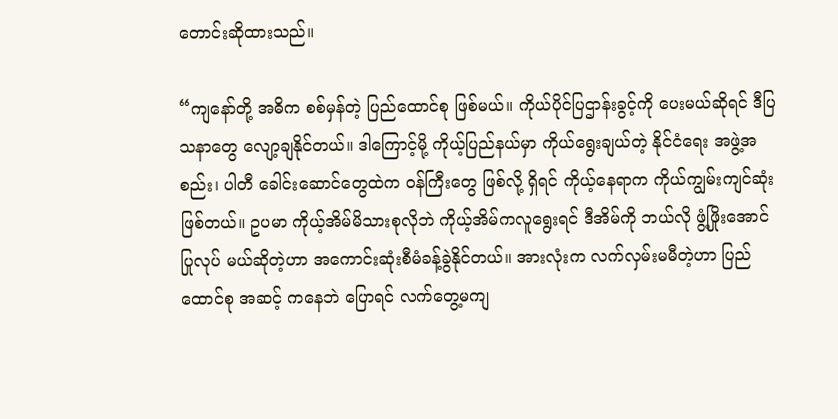တောင်းဆိုထားသည်။

“ကျနော်တို့ အဓိက စစ်မှန်တဲ့ ပြည်ထောင်စု ဖြစ်မယ်။ ကိုယ်ပိုင်ပြဌာန်းခွင့်ကို ပေးမယ်ဆိုရင် ဒီပြသနာတွေ လျော့ချနိုင်တယ်။ ဒါကြောင့်မို့ ကိုယ့်ပြည်နယ်မှာ ကိုယ်ရွေးချယ်တဲ့ နိုင်ငံရေး အဖွဲ့အစည်း၊ ပါတီ ခေါင်းဆောင်တွေထဲက ဝန်ကြီးတွေ ဖြစ်လို့ ရှိရင် ကိုယ့်နေရာက ကိုယ်ကျွမ်းကျင်ဆုံးဖြစ်တယ်။ ဥပမာ ကိုယ့်အိမ်မိသားစုလိုဘဲ ကိုယ့်အိမ်ကလူရွေးရင် ဒီအိမ်ကို ဘယ်လို ဖွံ့ဖြိုးအောင် ပြုလုပ် မယ်ဆိုတဲ့ဟာ အကောင်းဆုံးစီမံခန့်ခွဲနိုင်တယ်။ အားလုံးက လက်လှမ်းမမီတဲ့ဟာ ပြည်ထောင်စု အဆင့် ကနေဘဲ ပြောရင် လက်တွေ့မကျ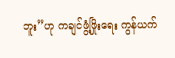ဘူး”ဟု ကချင်ဖွံ့ဖြိုးရေး ကွန်ယက်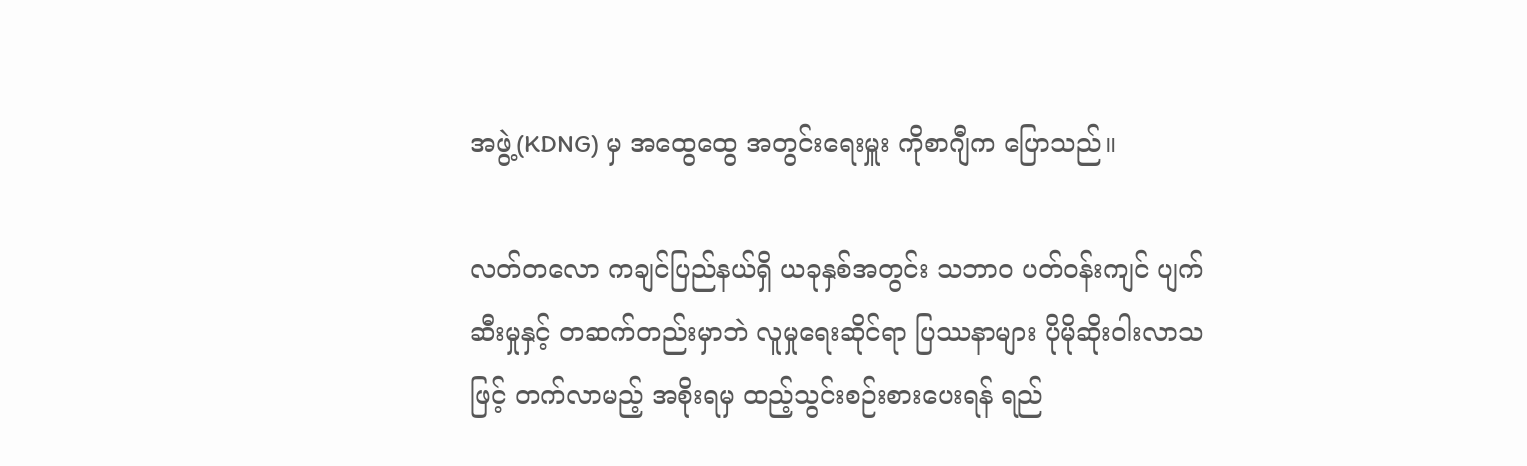အဖွဲ့(KDNG) မှ အထွေထွေ အတွင်းရေးမှူး ကိုစာဂျီက ပြောသည်။

လတ်တလော ကချင်ပြည်နယ်ရှိ ယခုနှစ်အတွင်း သဘာဝ ပတ်ဝန်းကျင် ပျက်ဆီးမှုနှင့် တဆက်တည်းမှာဘဲ လူမှုရေးဆိုင်ရာ ပြဿနာများ ပိုမိုဆိုးဝါးလာသဖြင့် တက်လာမည့် အစိုးရမှ ထည့်သွင်းစဉ်းစားပေးရန် ရည်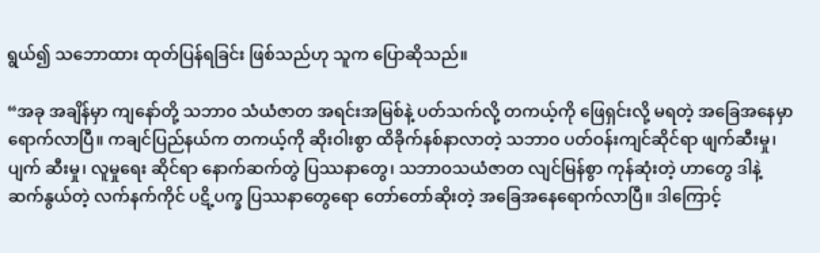ရွယ်၍ သဘောထား ထုတ်ပြန်ရခြင်း ဖြစ်သည်ဟု သူက ပြောဆိုသည်။

“အခု အချိန်မှာ ကျနော်တို့ သဘာဝ သံယံဇာတ အရင်းအမြစ်နဲ့ ပတ်သက်လို့ တကယ့်ကို ဖြေရှင်းလို့ မရတဲ့ အခြေအနေမှာ ရောက်လာပြီ။ ကချင်ပြည်နယ်က တကယ့်ကို ဆိုးဝါးစွာ ထိခိုက်နစ်နာလာတဲ့ သဘာဝ ပတ်ဝန်းကျင်ဆိုင်ရာ ဖျက်ဆီးမှု၊ ပျက် ဆီးမှု၊ လူမှုရေး ဆိုင်ရာ နောက်ဆက်တွဲ ပြဿနာတွေ၊ သဘာဝသယံဇာတ လျင်မြန်စွာ ကုန်ဆုံးတဲ့ ဟာတွေ ဒါနဲ့ ဆက်နွယ်တဲ့ လက်နက်ကိုင် ပဋိ့ပက္ခ ပြဿနာတွေရော တော်တော်ဆိုးတဲ့ အခြေအနေရောက်လာပြီ။ ဒါကြောင့်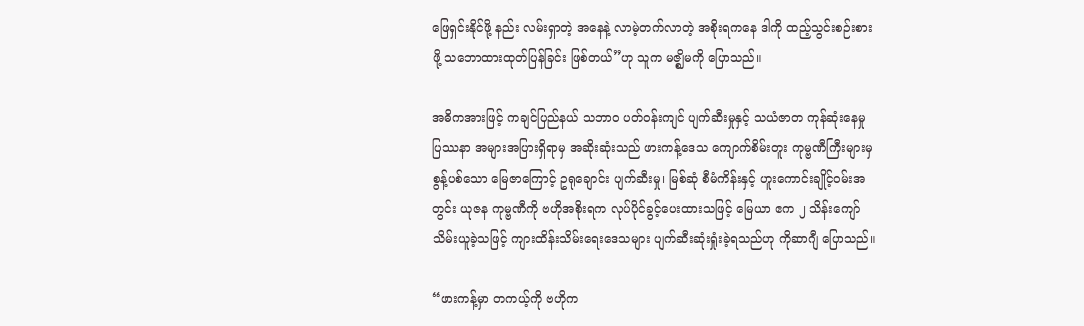ဖြေရှင်းနိုင်ဖို့ နည်း လမ်းရှာတဲ့ အနေနဲ့ လာမဲ့တက်လာတဲ့ အစိုးရကနေ ဒါကို ထည့်သွင်းစဉ်းစားဖို့ သဘောထားထုတ်ပြန်ခြင်း ဖြစ်တယ်”ဟု သူက မဇ္ဈိမကို ပြောသည်။

အဓိကအားဖြင့် ကချင်ပြည်နယ် သဘာဝ ပတ်ဝန်းကျင် ပျက်ဆီးမှုနှင့် သယံဇာတ ကုန်ဆုံးနေမှု ပြဿနာ အများအပြားရှိရာမှ အဆိုးဆုံးသည် ဖားကန့်ဒေသ ကျောက်စိမ်းတူး ကုမ္ဗဏီကြီးများမှ စွန့်ပစ်သော မြေဇာကြောင့် ဥရုချောင်း ပျက်ဆီးမှု၊ မြစ်ဆုံ စီမံကိန်းနှင့် ဟူးကောင်းချိုင့်ဝမ်းအတွင်း ယုဇန ကုမ္ဗဏီကို ဗဟိုအစိုးရက လုပ်ပိုင်ခွင့်ပေးထားသဖြင့် မြေယာ ဧက ၂ သိန်းကျော် သိမ်းယူခဲ့သဖြင့် ကျားထိန်းသိမ်းရေးဒေသများ ပျက်ဆီးဆုံးရှုံးခဲ့ရသည်ဟု ကိုဆာဂျီ ပြောသည်။

“ဖားကန့်မှာ တကယ့်ကို ဗဟိုက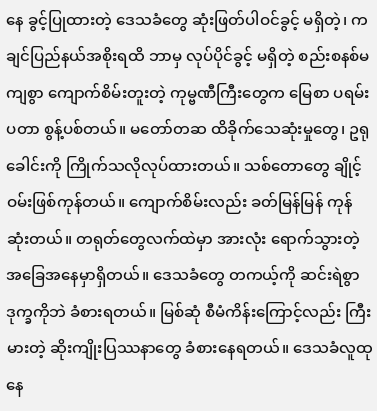နေ ခွင့်ပြုထားတဲ့ ဒေသခံတွေ ဆုံးဖြတ်ပါဝင်ခွင့် မရှိတဲ့၊ ကချင်ပြည်နယ်အစိုးရထိ ဘာမှ လုပ်ပိုင်ခွင့် မရှိတဲ့ စည်းစနစ်မကျစွာ ကျောက်စိမ်းတူးတဲ့ ကုမ္ဗဏီကြီးတွေက မြေစာ ပရမ်းပတာ စွန့်ပစ်တယ်။ မတော်တဆ ထိခိုက်သေဆုံးမှုတွေ၊ ဥရုခေါင်းကို ကြိုက်သလိုလုပ်ထားတယ်။ သစ်တောတွေ ချိုင့်ဝမ်းဖြစ်ကုန်တယ်။ ကျောက်စိမ်းလည်း ခတ်မြန်မြန် ကုန်ဆုံးတယ်။ တရုတ်တွေလက်ထဲမှာ အားလုံး ရောက်သွားတဲ့အခြေအနေမှာရှိတယ်။ ဒေသခံတွေ တကယ့်ကို ဆင်းရဲစွာ ဒုက္ခကိုဘဲ ခံစားရတယ်။ မြစ်ဆုံ စီမံကိန်းကြောင့်လည်း ကြီးမားတဲ့ ဆိုးကျိုးပြဿနာတွေ ခံစားနေရတယ်။ ဒေသခံလူထုနေ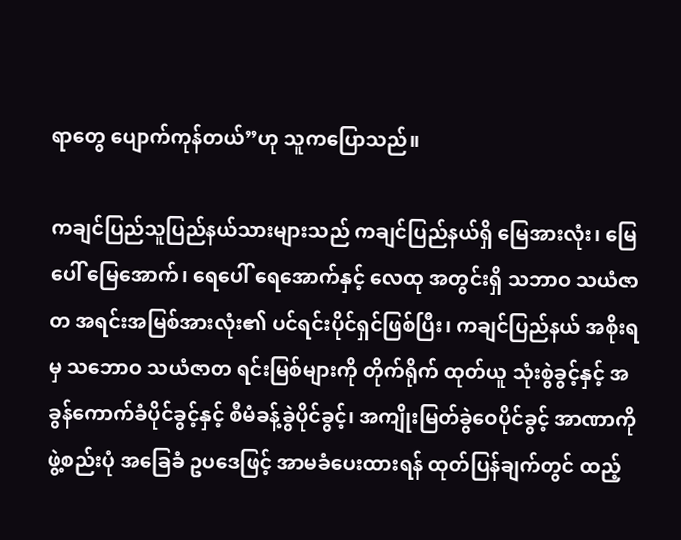ရာတွေ ပျောက်ကုန်တယ်”ဟု သူကပြောသည်။

ကချင်ပြည်သူပြည်နယ်သားများသည် ကချင်ပြည်နယ်ရှိ မြေအားလုံး၊ မြေပေါ် မြေအောက်၊ ရေပေါ် ရေအောက်နှင့် လေထု အတွင်းရှိ သဘာဝ သယံဇာတ အရင်းအမြစ်အားလုံး၏ ပင်ရင်းပိုင်ရှင်ဖြစ်ပြီး၊ ကချင်ပြည်နယ် အစိုးရမှ သဘောဝ သယံဇာတ ရင်းမြစ်များကို တိုက်ရိုက် ထုတ်ယူ သုံးစွဲခွင့်နှင့် အခွန်ကောက်ခံပိုင်ခွင့်နှင့် စီမံခန့်ခွဲပိုင်ခွင့်၊ အကျိုးမြတ်ခွဲဝေပိုင်ခွင့် အာဏာကို ဖွဲ့စည်းပုံ အခြေခံ ဥပဒေဖြင့် အာမခံပေးထားရန် ထုတ်ပြန်ချက်တွင် ထည့်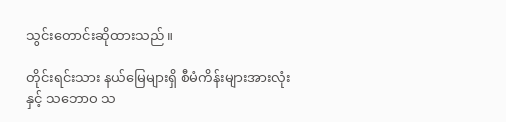သွင်းတောင်းဆိုထားသည်။

တိုင်းရင်းသား နယ်မြေများရှိ စီမံကိန်းများအားလုံးနှင့် သဘောဝ သ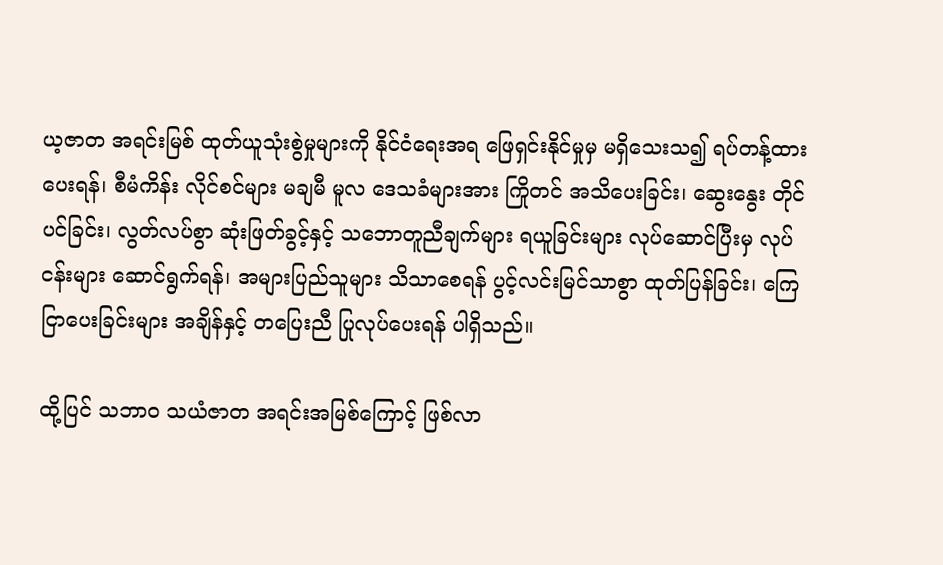ယ့ဇာတ အရင်းမြစ် ထုတ်ယူသုံးစွဲမှုများကို နိုင်ငံရေးအရ ဖြေရှင်းနိုင်မှုမှ မရှိသေးသ၍ ရပ်တန့်ထားပေးရန်၊ စီမံကိန်း လိုင်စင်များ မချမီ မူလ ဒေသခံများအား ကြိုတင် အသိပေးခြင်း၊ ဆွေးနွေး တိုင်ပင်ခြင်း၊ လွတ်လပ်စွာ ဆုံးဖြတ်ခွင့်နှင့် သဘောတူညီချက်များ ရယူခြင်းများ လုပ်ဆောင်ပြီးမှ လုပ်ငန်းများ ဆောင်ရွက်ရန်၊ အများပြည်သူများ သိသာစေရန် ပွင့်လင်းမြင်သာစွာ ထုတ်ပြန်ခြင်း၊ ကြေငြာပေးခြင်းများ အချိန်နှင့် တပြေးညီ ပြုလုပ်ပေးရန် ပါရှိသည်။

ထို့ပြင် သဘာဝ သယံဇာတ အရင်းအမြစ်ကြောင့် ဖြစ်လာ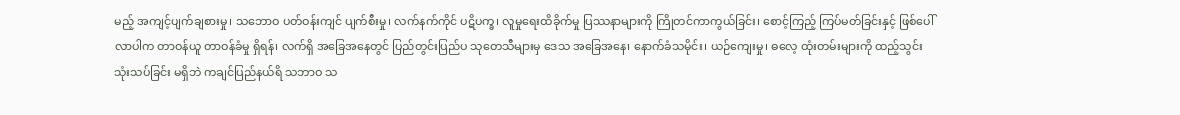မည့် အကျင့်ပျက်ချစားမှု၊ သဘောဝ ပတ်ဝန်းကျင် ပျက်စီးမှု၊ လက်နက်ကိုင် ပဋိပက္ခ၊ လူမှုရေးထိခိုက်မှု ပြဿနာများကို ကြိုတင်ကာကွယ်ခြင်း၊ စောင့်ကြည့် ကြပ်မတ်ခြင်းနှင့် ဖြစ်ပေါ်လာပါက တာဝန်ယူ တာဝန်ခံမှု ရှိရန်၊ လက်ရှိ အခြေအနေတွင် ပြည်တွင်းပြည်ပ သုတေသီများမှ ဒေသ အခြေအနေ၊ နောက်ခံသမိုင်း၊ ယဉ်ကျေးမှု၊ ဓလေ့ ထုံးတမ်းများကို ထည့်သွင်းသုံးသပ်ခြင်း မရှိဘဲ ကချင်ပြည်နယ်ရိ သဘာဝ သ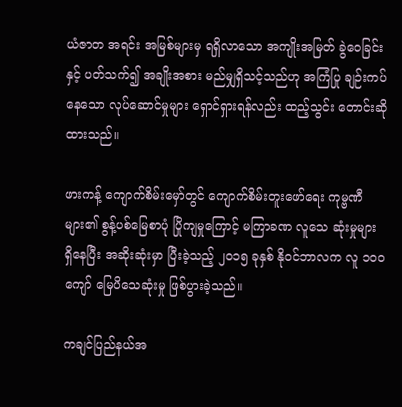ယံဇာတ အရင်း အမြစ်များမှ ရရှိလာသော အကျိုးအမြတ် ခွဲဝေခြင်းနှင့် ပတ်သက်၍ အချိုးအစား မည်မျှရှိသင့်သည်ဟု အကြံပြု ချဉ်းကပ်နေသော လုပ်ဆောင်မှုများ ရှောင်ရှားရန်လည်း ထည့်သွင်း တောင်းဆိုထားသည်။

ဖားကန့် ကျောက်စိမ်းမှော်တွင် ကျောက်စိမ်းတူးဖော်ရေး ကုမ္ဗဏီများ၏ စွန့်ပစ်မြေစာပုံ ပြိုကျမှုကြောင့် မကြာခဏ လူသေ ဆုံးမှုများ ရှိနေပြီး အဆိုးဆုံးမှာ ပြီးခဲ့သည့် ၂၀၁၅ ခုနှစ် နိုဝင်ဘာလက လူ ၁၀၀ ကျော် မြေပိသေဆုံးမှု ဖြစ်ပွားခဲ့သည်။

ကချင်ပြည်နယ်အ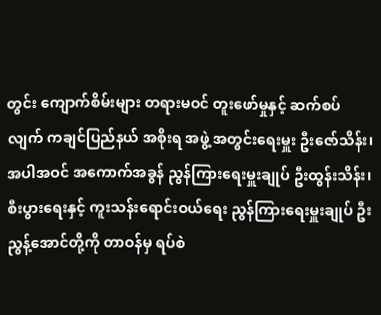တွင်း ကျောက်စိမ်းများ တရားမဝင် တူးဖော်မှုနှင့် ဆက်စပ်လျက် ကချင်ပြည်နယ် အစိုးရ အဖွဲ့ အတွင်းရေးမှူး ဦးဇော်သိန်း၊ အပါအဝင် အကောက်အခွန် ညွန်ကြားရေးမှူးချုပ် ဦးထွန်းသိန်း၊ စီးပွားရေးနှင့် ကူးသန်းရောင်းဝယ်ရေး ညွန်ကြားရေးမှူးချုပ် ဦးညွန့်အောင်တို့ကို တာဝန်မှ ရပ်စဲ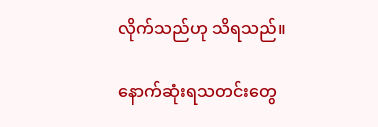လိုက်သည်ဟု သိရသည်။

နောက်ဆုံးရသတင်းတွေ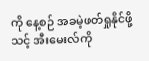ကို နေ့စဉ် အခမဲ့ဖတ်ရှုနိုင်ဖို့ သင့် အီးမေးလ်ကို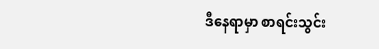ဒီနေရာမှာ စာရင်းသွင်း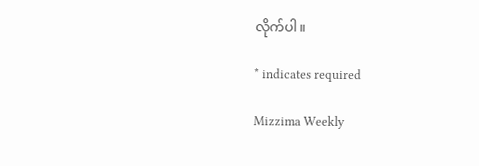လိုက်ပါ။

* indicates required

Mizzima Weekly